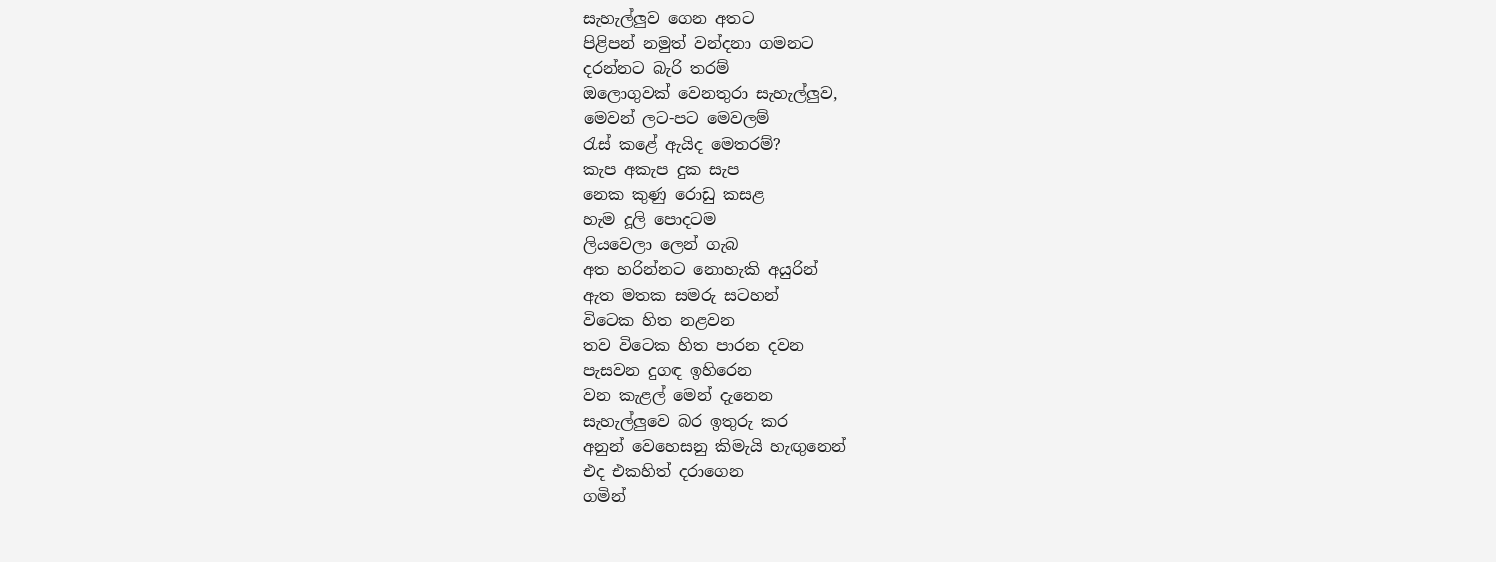සැහැල්ලුව ගෙන අතට
පිළිපන් නමුත් වන්දනා ගමනට
දරන්නට බැරි තරම්
ඔලොගුවක් වෙනතුරා සැහැල්ලුව,
මෙවන් ලට-පට මෙවලම්
රැස් කළේ ඇයිද මෙතරම්?
කැප අකැප දුක සැප
නෙක කුණු රොඩු කසළ
හැම දූලි පොදටම
ලියවෙලා ලෙන් ගැබ
අත හරින්නට නොහැකි අයුරින්
ඇත මතක සමරු සටහන්
විටෙක හිත නළවන
තව විටෙක හිත පාරන දවන
පැසවන දුගඳ ඉහිරෙන
වන කැළල් මෙන් දැනෙන
සැහැල්ලුවෙ බර ඉතුරු කර
අනුන් වෙහෙසනු කිමැයි හැඟුනෙන්
එද එකහිත් දරාගෙන
ගමින්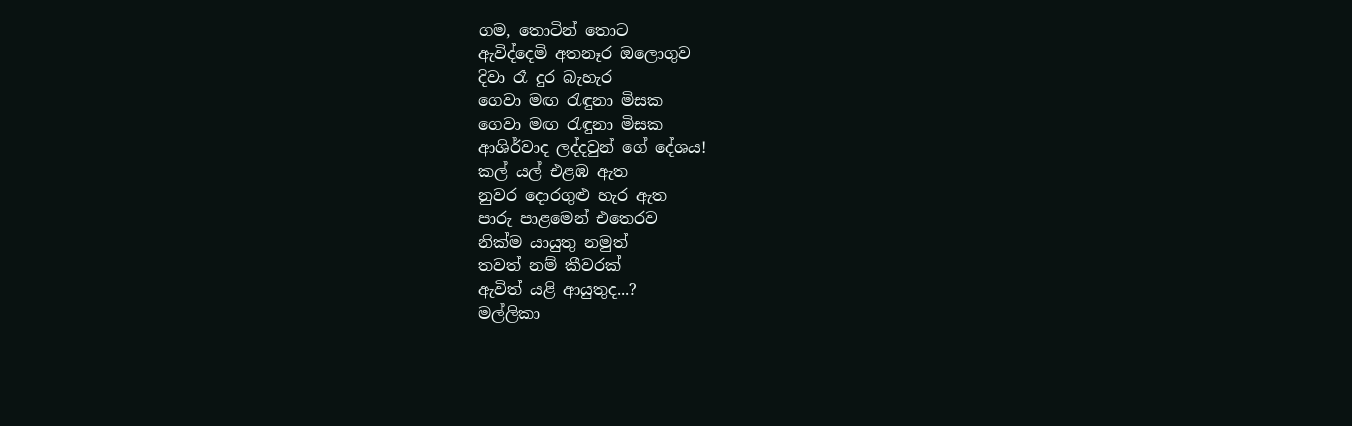ගම, තොටින් තොට
ඇවිද්දෙමි අතනෑර ඔලොගුව
දිවා රෑ දුර බැහැර
ගෙවා මඟ රැඳුනා මිසක
ගෙවා මඟ රැඳුනා මිසක
ආශිර්වාද ලද්දවුන් ගේ දේශය!
කල් යල් එළඹ ඇත
නුවර දොරගුළු හැර ඇත
පාරු පාළමෙන් එතෙරව
නික්ම යායුතු නමුත්
තවත් නම් කීවරක්
ඇවිත් යළි ආයුතුද...?
මල්ලිකා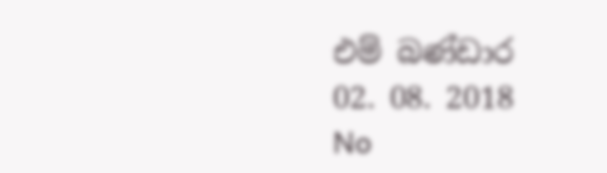එම් බණ්ඩාර
02. 08. 2018
No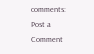comments:
Post a Comment